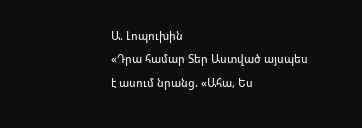Ա. Լոպուխին
«Դրա համար Տեր Աստված այսպես է ասում նրանց. «Ահա, Ես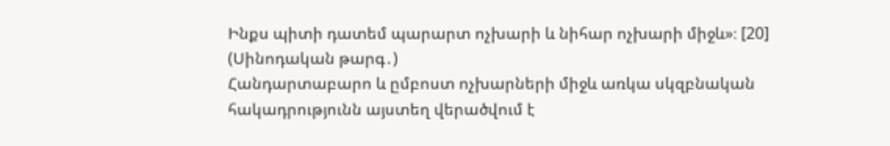Ինքս պիտի դատեմ պարարտ ոչխարի և նիհար ոչխարի միջև»։ [20] (Սինոդական թարգ․)
Հանդարտաբարո և ըմբոստ ոչխարների միջև առկա սկզբնական հակադրությունն այստեղ վերածվում է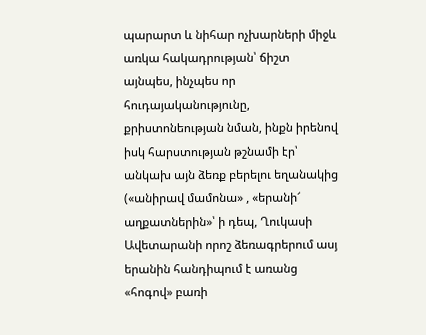պարարտ և նիհար ոչխարների միջև առկա հակադրության՝ ճիշտ այնպես, ինչպես որ հուդայականությունը, քրիստոնեության նման, ինքն իրենով իսկ հարստության թշնամի էր՝ անկախ այն ձեռք բերելու եղանակից («անիրավ մամոնա» , «երանի՜ աղքատներին»՝ ի դեպ, Ղուկասի Ավետարանի որոշ ձեռագրերում ասյ երանին հանդիպում է առանց «հոգով» բառի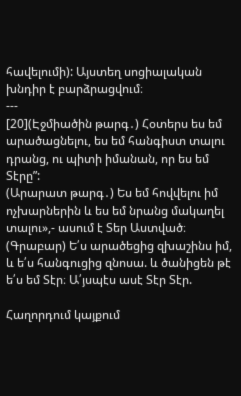հավելումի): Այստեղ սոցիալական խնդիր է բարձրացվում։
---
[20](Էջմիածին թարգ․) Հօտերս ես եմ արածացնելու, ես եմ հանգիստ տալու դրանց, ու պիտի իմանան, որ ես եմ Տէրը”:
(Արարատ թարգ․) Ես եմ հովվելու իմ ոչխարներին և ես եմ նրանց մակաղել տալու»,- ասում է Տեր Աստված։
(Գրաբար) Ե՛ս արածեցից զխաշինս իմ, և ե՛ս հանգուցից զնոսա. և ծանիցեն թէ ե՛ս եմ Տէր։ Ա՛յսպէս ասէ Տէր Տէր.

Հաղորդում կայքում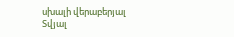սխալի վերաբերյալ
Տվյալ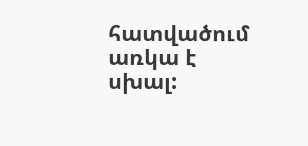հատվածում առկա է սխալ: